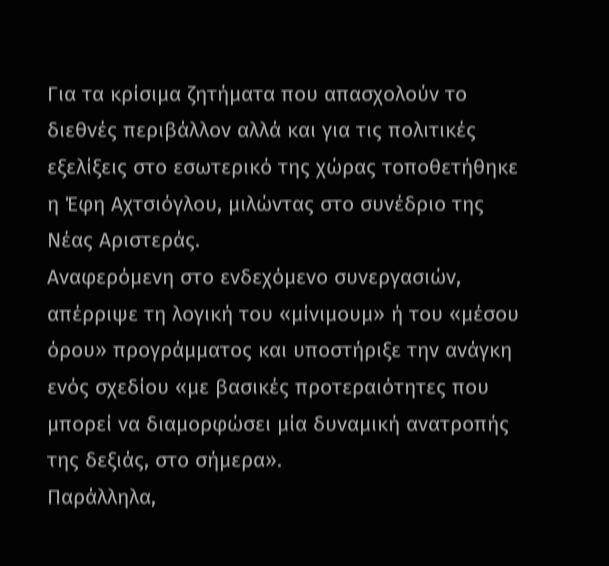Για τα κρίσιμα ζητήματα που απασχολούν το διεθνές περιβάλλον αλλά και για τις πολιτικές εξελίξεις στο εσωτερικό της χώρας τοποθετήθηκε η Έφη Αχτσιόγλου, μιλώντας στο συνέδριο της Νέας Αριστεράς.
Αναφερόμενη στο ενδεχόμενο συνεργασιών, απέρριψε τη λογική του «μίνιμουμ» ή του «μέσου όρου» προγράμματος και υποστήριξε την ανάγκη ενός σχεδίου «με βασικές προτεραιότητες που μπορεί να διαμορφώσει μία δυναμική ανατροπής της δεξιάς, στο σήμερα».
Παράλληλα,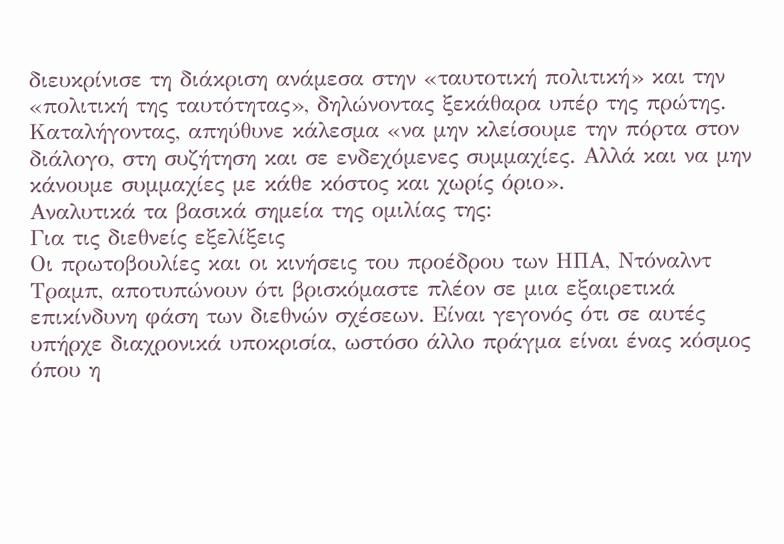διευκρίνισε τη διάκριση ανάμεσα στην «ταυτοτική πολιτική» και την «πολιτική της ταυτότητας», δηλώνοντας ξεκάθαρα υπέρ της πρώτης.
Καταλήγοντας, απηύθυνε κάλεσμα «να μην κλείσουμε την πόρτα στον διάλογο, στη συζήτηση και σε ενδεχόμενες συμμαχίες. Αλλά και να μην κάνουμε συμμαχίες με κάθε κόστος και χωρίς όριο».
Αναλυτικά τα βασικά σημεία της ομιλίας της:
Για τις διεθνείς εξελίξεις
Οι πρωτοβουλίες και οι κινήσεις του προέδρου των ΗΠΑ, Ντόναλντ Τραμπ, αποτυπώνουν ότι βρισκόμαστε πλέον σε μια εξαιρετικά επικίνδυνη φάση των διεθνών σχέσεων. Είναι γεγονός ότι σε αυτές υπήρχε διαχρονικά υποκρισία, ωστόσο άλλο πράγμα είναι ένας κόσμος όπου η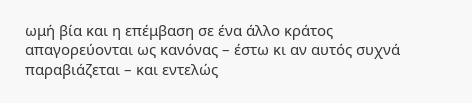ωμή βία και η επέμβαση σε ένα άλλο κράτος απαγορεύονται ως κανόνας – έστω κι αν αυτός συχνά παραβιάζεται – και εντελώς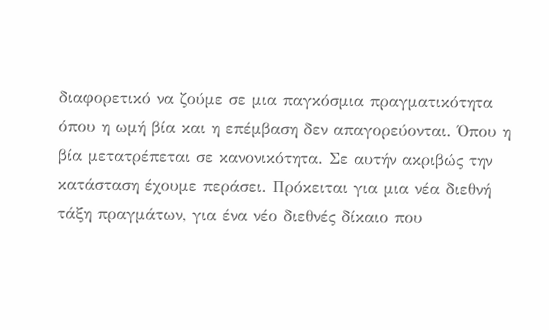διαφορετικό να ζούμε σε μια παγκόσμια πραγματικότητα όπου η ωμή βία και η επέμβαση δεν απαγορεύονται. Όπου η βία μετατρέπεται σε κανονικότητα. Σε αυτήν ακριβώς την κατάσταση έχουμε περάσει. Πρόκειται για μια νέα διεθνή τάξη πραγμάτων, για ένα νέο διεθνές δίκαιο που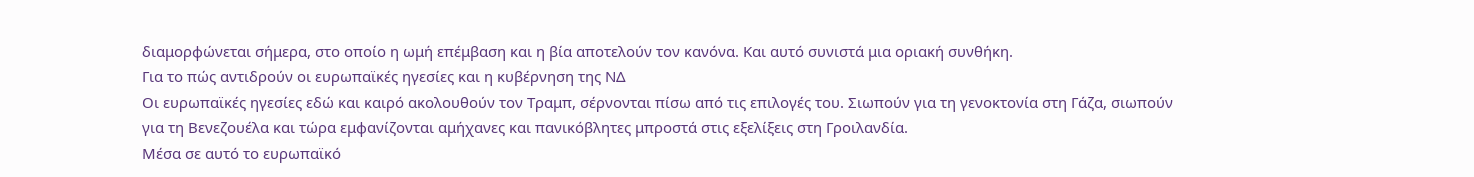διαμορφώνεται σήμερα, στο οποίο η ωμή επέμβαση και η βία αποτελούν τον κανόνα. Και αυτό συνιστά μια οριακή συνθήκη.
Για το πώς αντιδρούν οι ευρωπαϊκές ηγεσίες και η κυβέρνηση της ΝΔ
Οι ευρωπαϊκές ηγεσίες εδώ και καιρό ακολουθούν τον Τραμπ, σέρνονται πίσω από τις επιλογές του. Σιωπούν για τη γενοκτονία στη Γάζα, σιωπούν για τη Βενεζουέλα και τώρα εμφανίζονται αμήχανες και πανικόβλητες μπροστά στις εξελίξεις στη Γροιλανδία.
Μέσα σε αυτό το ευρωπαϊκό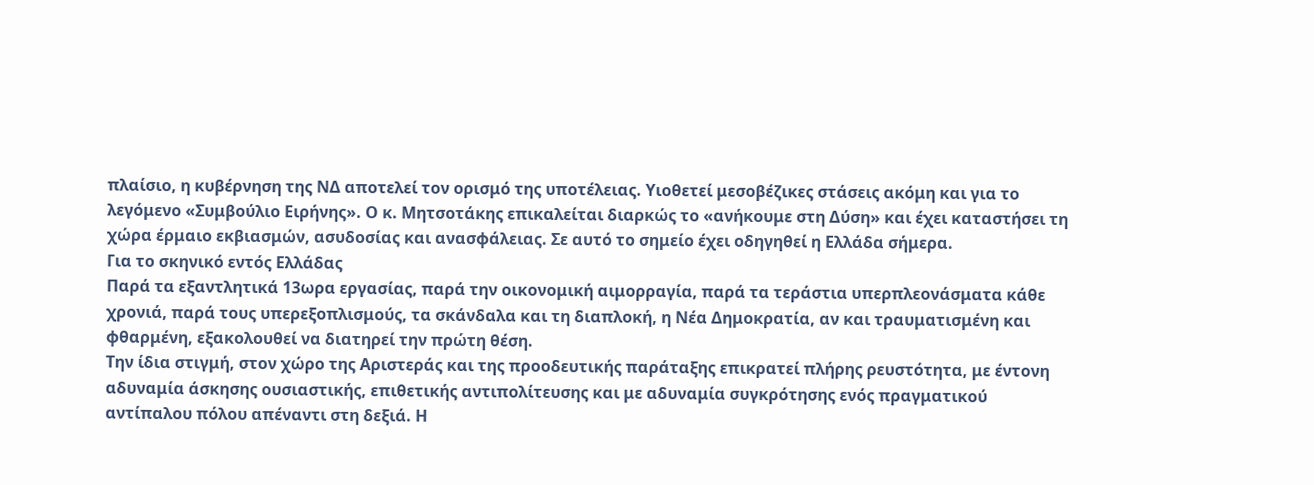πλαίσιο, η κυβέρνηση της ΝΔ αποτελεί τον ορισμό της υποτέλειας. Υιοθετεί μεσοβέζικες στάσεις ακόμη και για το λεγόμενο «Συμβούλιο Ειρήνης». Ο κ. Μητσοτάκης επικαλείται διαρκώς το «ανήκουμε στη Δύση» και έχει καταστήσει τη χώρα έρμαιο εκβιασμών, ασυδοσίας και ανασφάλειας. Σε αυτό το σημείο έχει οδηγηθεί η Ελλάδα σήμερα.
Για το σκηνικό εντός Ελλάδας
Παρά τα εξαντλητικά 13ωρα εργασίας, παρά την οικονομική αιμορραγία, παρά τα τεράστια υπερπλεονάσματα κάθε χρονιά, παρά τους υπερεξοπλισμούς, τα σκάνδαλα και τη διαπλοκή, η Νέα Δημοκρατία, αν και τραυματισμένη και φθαρμένη, εξακολουθεί να διατηρεί την πρώτη θέση.
Την ίδια στιγμή, στον χώρο της Αριστεράς και της προοδευτικής παράταξης επικρατεί πλήρης ρευστότητα, με έντονη αδυναμία άσκησης ουσιαστικής, επιθετικής αντιπολίτευσης και με αδυναμία συγκρότησης ενός πραγματικού αντίπαλου πόλου απέναντι στη δεξιά. Η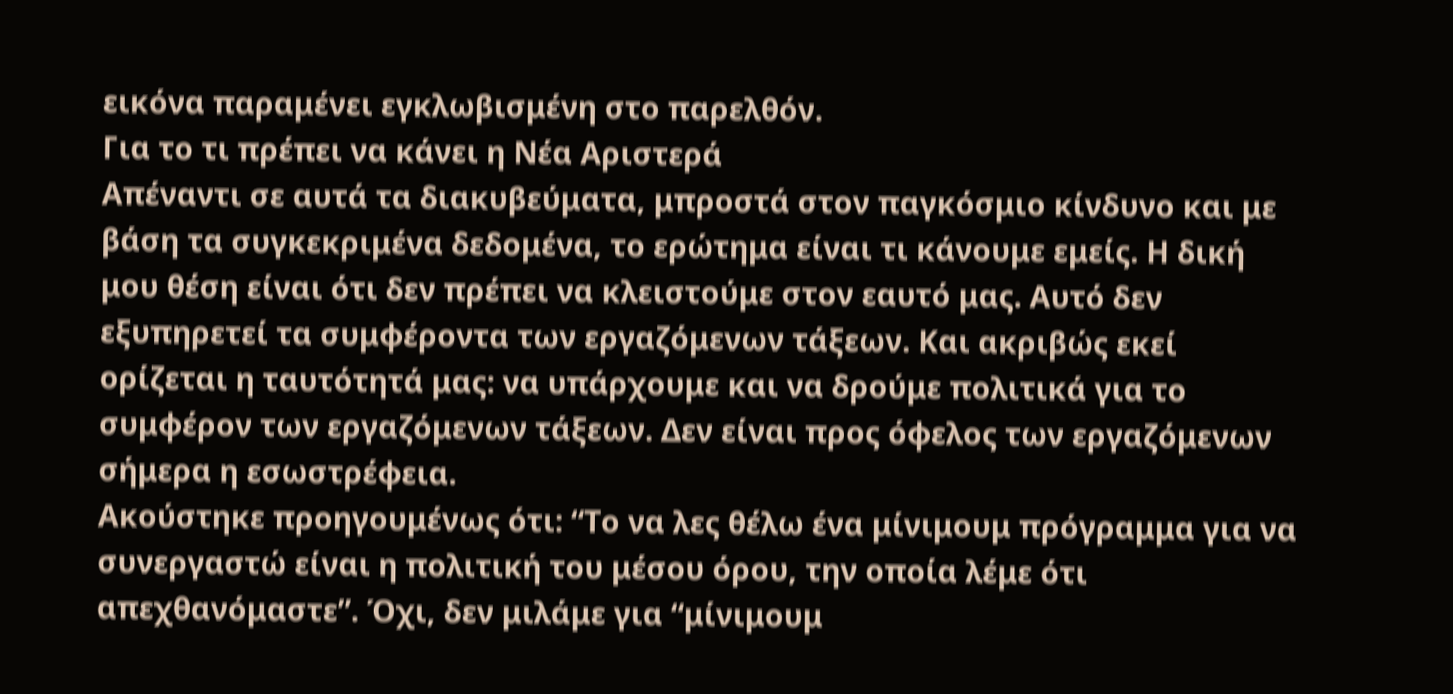εικόνα παραμένει εγκλωβισμένη στο παρελθόν.
Για το τι πρέπει να κάνει η Νέα Αριστερά
Απέναντι σε αυτά τα διακυβεύματα, μπροστά στον παγκόσμιο κίνδυνο και με βάση τα συγκεκριμένα δεδομένα, το ερώτημα είναι τι κάνουμε εμείς. Η δική μου θέση είναι ότι δεν πρέπει να κλειστούμε στον εαυτό μας. Αυτό δεν εξυπηρετεί τα συμφέροντα των εργαζόμενων τάξεων. Και ακριβώς εκεί ορίζεται η ταυτότητά μας: να υπάρχουμε και να δρούμε πολιτικά για το συμφέρον των εργαζόμενων τάξεων. Δεν είναι προς όφελος των εργαζόμενων σήμερα η εσωστρέφεια.
Ακούστηκε προηγουμένως ότι: “Το να λες θέλω ένα μίνιμουμ πρόγραμμα για να συνεργαστώ είναι η πολιτική του μέσου όρου, την οποία λέμε ότι απεχθανόμαστε”. Όχι, δεν μιλάμε για “μίνιμουμ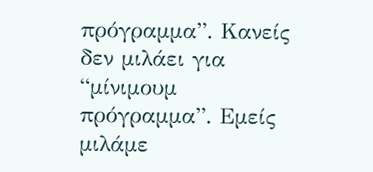πρόγραμμα”. Κανείς δεν μιλάει για “μίνιμουμ πρόγραμμα”. Εμείς μιλάμε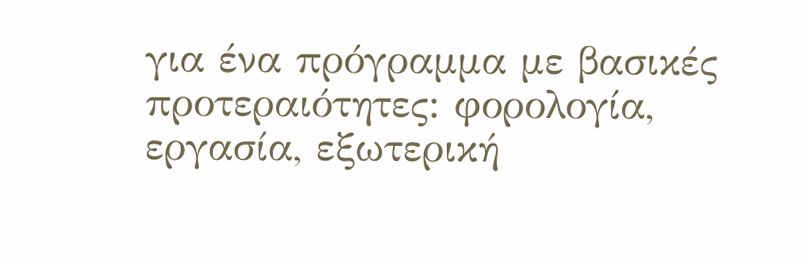για ένα πρόγραμμα με βασικές προτεραιότητες: φορολογία, εργασία, εξωτερική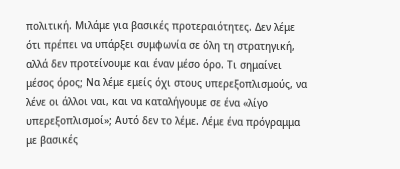πολιτική. Μιλάμε για βασικές προτεραιότητες. Δεν λέμε ότι πρέπει να υπάρξει συμφωνία σε όλη τη στρατηγική, αλλά δεν προτείνουμε και έναν μέσο όρο. Τι σημαίνει μέσος όρος; Να λέμε εμείς όχι στους υπερεξοπλισμούς, να λένε οι άλλοι ναι, και να καταλήγουμε σε ένα «λίγο υπερεξοπλισμοί»; Αυτό δεν το λέμε. Λέμε ένα πρόγραμμα με βασικές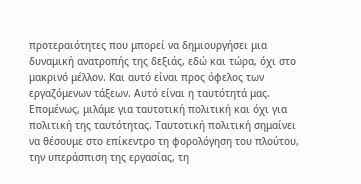προτεραιότητες που μπορεί να δημιουργήσει μια δυναμική ανατροπής της δεξιάς, εδώ και τώρα, όχι στο μακρινό μέλλον. Και αυτό είναι προς όφελος των εργαζόμενων τάξεων. Αυτό είναι η ταυτότητά μας.
Επομένως, μιλάμε για ταυτοτική πολιτική και όχι για πολιτική της ταυτότητας. Ταυτοτική πολιτική σημαίνει να θέσουμε στο επίκεντρο τη φορολόγηση του πλούτου, την υπεράσπιση της εργασίας, τη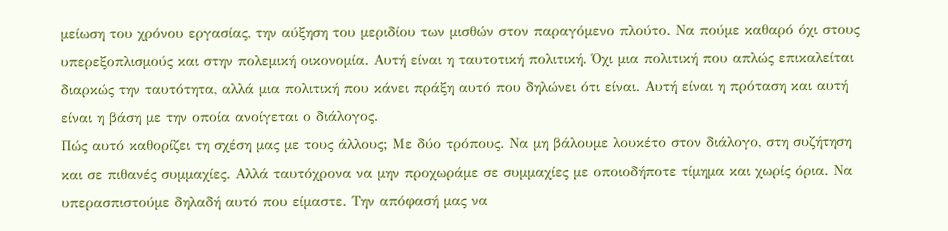μείωση του χρόνου εργασίας, την αύξηση του μεριδίου των μισθών στον παραγόμενο πλούτο. Να πούμε καθαρό όχι στους υπερεξοπλισμούς και στην πολεμική οικονομία. Αυτή είναι η ταυτοτική πολιτική. Όχι μια πολιτική που απλώς επικαλείται διαρκώς την ταυτότητα, αλλά μια πολιτική που κάνει πράξη αυτό που δηλώνει ότι είναι. Αυτή είναι η πρόταση και αυτή είναι η βάση με την οποία ανοίγεται ο διάλογος.
Πώς αυτό καθορίζει τη σχέση μας με τους άλλους; Με δύο τρόπους. Να μη βάλουμε λουκέτο στον διάλογο, στη συζήτηση και σε πιθανές συμμαχίες. Αλλά ταυτόχρονα να μην προχωράμε σε συμμαχίες με οποιοδήποτε τίμημα και χωρίς όρια. Να υπερασπιστούμε δηλαδή αυτό που είμαστε. Την απόφασή μας να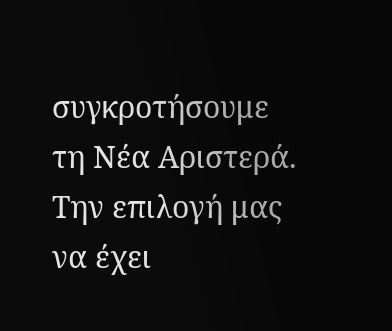συγκροτήσουμε τη Νέα Αριστερά. Την επιλογή μας να έχει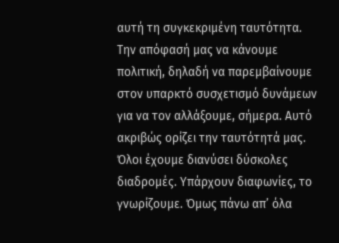αυτή τη συγκεκριμένη ταυτότητα. Την απόφασή μας να κάνουμε πολιτική, δηλαδή να παρεμβαίνουμε στον υπαρκτό συσχετισμό δυνάμεων για να τον αλλάξουμε, σήμερα. Αυτό ακριβώς ορίζει την ταυτότητά μας.
Όλοι έχουμε διανύσει δύσκολες διαδρομές. Υπάρχουν διαφωνίες, το γνωρίζουμε. Όμως πάνω απ’ όλα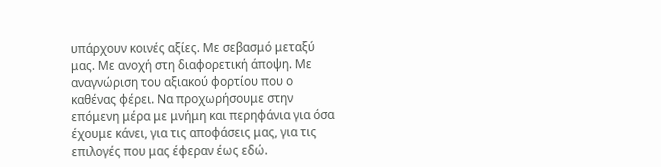υπάρχουν κοινές αξίες. Με σεβασμό μεταξύ μας. Με ανοχή στη διαφορετική άποψη. Με αναγνώριση του αξιακού φορτίου που ο καθένας φέρει. Να προχωρήσουμε στην επόμενη μέρα με μνήμη και περηφάνια για όσα έχουμε κάνει, για τις αποφάσεις μας, για τις επιλογές που μας έφεραν έως εδώ.